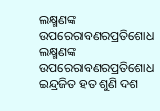ଲକ୍ଷ୍ମଣଙ୍କ ଉପରେରାବଣରପ୍ରତିଶୋଧ
ଲକ୍ଷ୍ମଣଙ୍କ ଉପରେରାବଣରପ୍ରତିଶୋଧ
ଇନ୍ଦ୍ରଜିତ ହତ ଶୁଣି ଦଶ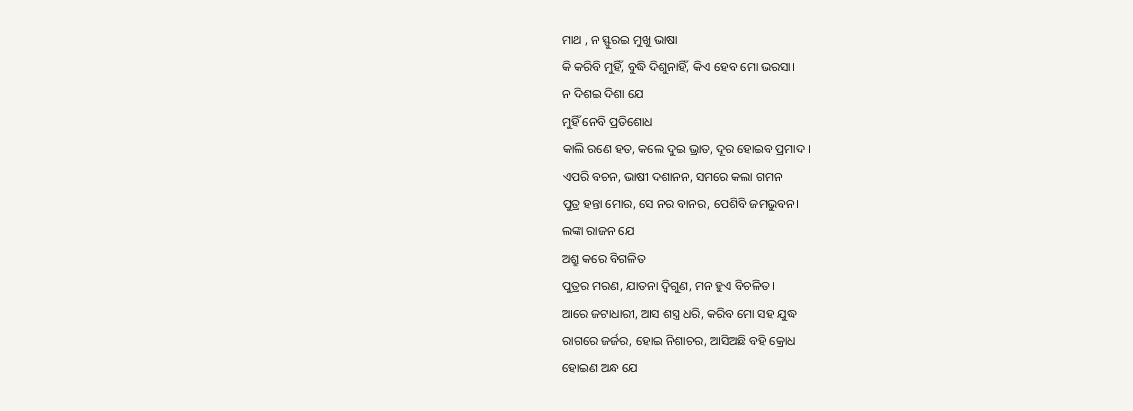ମାଥ , ନ ସ୍ଫୁରଇ ମୁଖୁ ଭାଷା
କି କରିବି ମୁହିଁ, ବୁଦ୍ଧି ଦିଶୁନାହିଁ, କିଏ ହେବ ମୋ ଭରସା।
ନ ଦିଶଇ ଦିଶା ଯେ
ମୁହିଁ ନେବି ପ୍ରତିଶୋଧ
କାଲି ରଣେ ହତ, କଲେ ଦୁଇ ଭ୍ରାତ, ଦୂର ହୋଇବ ପ୍ରମାଦ ।
ଏପରି ବଚନ, ଭାଷୀ ଦଶାନନ, ସମରେ କଲା ଗମନ
ପୁତ୍ର ହନ୍ତା ମୋର, ସେ ନର ବାନର, ପେଶିବି ଜମଭୁବନ।
ଲଙ୍କା ରାଜନ ଯେ
ଅଶ୍ରୁ କରେ ବିଗଳିତ
ପୁତ୍ରର ମରଣ, ଯାତନା ଦ୍ଵିଗୁଣ, ମନ ହୁଏ ବିଚଳିତ।
ଆରେ ଜଟାଧାରୀ, ଆସ ଶସ୍ତ୍ର ଧରି, କରିବ ମୋ ସହ ଯୁଦ୍ଧ
ରାଗରେ ଜର୍ଜର, ହୋଇ ନିଶାଚର, ଆସିଅଛି ବହି କ୍ରୋଧ
ହୋଇଣ ଅନ୍ଧ ଯେ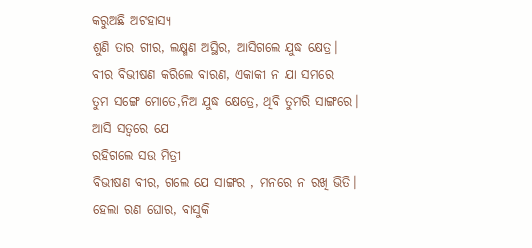କରୁଅଛି ଅଟହାସ୍ୟ
ଶୁଣି ତାର ଗୀର, ଲକ୍ଷ୍ମଣ ଅସ୍ଥିର, ଆସିଗଲେ ଯୁଦ୍ଧ କ୍ଷେତ୍ର।
ବୀର ବିଭୀଷଣ କରିଲେ ବାରଣ, ଏକାକୀ ନ ଯା ସମରେ
ତୁମ ସଙ୍ଗେ ମୋତେ,ନିଅ ଯୁଦ୍ଧ କ୍ଷେତ୍ରେ, ଥିବି ତୁମରି ସାଙ୍ଗରେ।
ଆସି ସତ୍ୱରେ ଯେ
ରହିଗଲେ ସଉ ମିତ୍ରୀ
ବିଭୀଷଣ ବୀର, ଗଲେ ଯେ ସାଙ୍ଗର , ମନରେ ନ ରଖି ଭିତି।
ହେଲା ରଣ ଘୋର, ବାସୁକି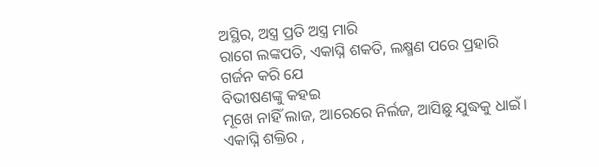ଅସ୍ଥିର, ଅସ୍ତ୍ର ପ୍ରତି ଅସ୍ତ୍ର ମାରି
ରାଗେ ଲଙ୍କପତି, ଏକାଘ୍ନି ଶକତି, ଲକ୍ଷ୍ମଣ ପରେ ପ୍ରହାରି
ଗର୍ଜନ କରି ଯେ
ବିଭୀଷଣଙ୍କୁ କହଇ
ମୂଖେ ନାହିଁ ଲାଜ, ଆରେରେ ନିର୍ଲଜ, ଆସିଛୁ ଯୁଦ୍ଧକୁ ଧାଇଁ।
ଏକାଘ୍ନି ଶକ୍ତିର ,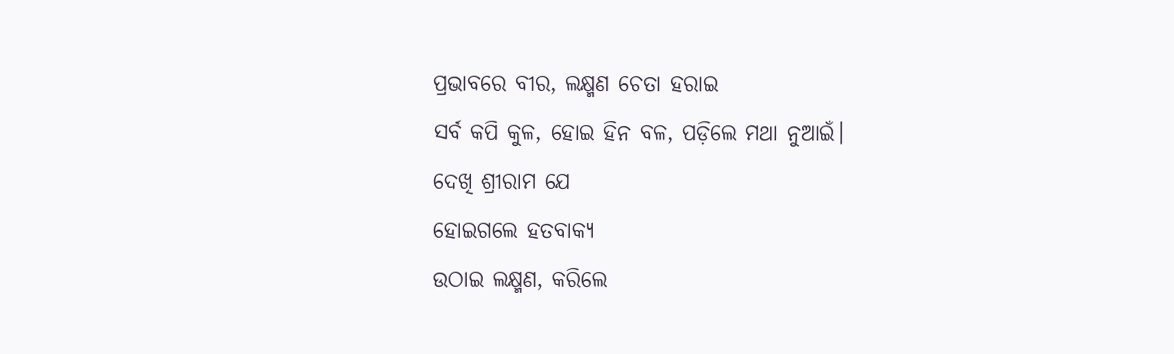ପ୍ରଭାବରେ ବୀର, ଲକ୍ଷ୍ମଣ ଚେତା ହରାଇ
ସର୍ବ କପି କୁଳ, ହୋଇ ହିନ ବଳ, ପଡ଼ିଲେ ମଥା ନୁଆଇଁ।
ଦେଖି ଶ୍ରୀରାମ ଯେ
ହୋଇଗଲେ ହତବାକ୍ୟ
ଉଠାଇ ଲକ୍ଷ୍ମଣ, କରିଲେ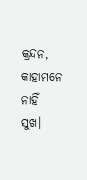କ୍ରନ୍ଦନ, କାହାମନେ ନାହିଁ ସୁଖ।